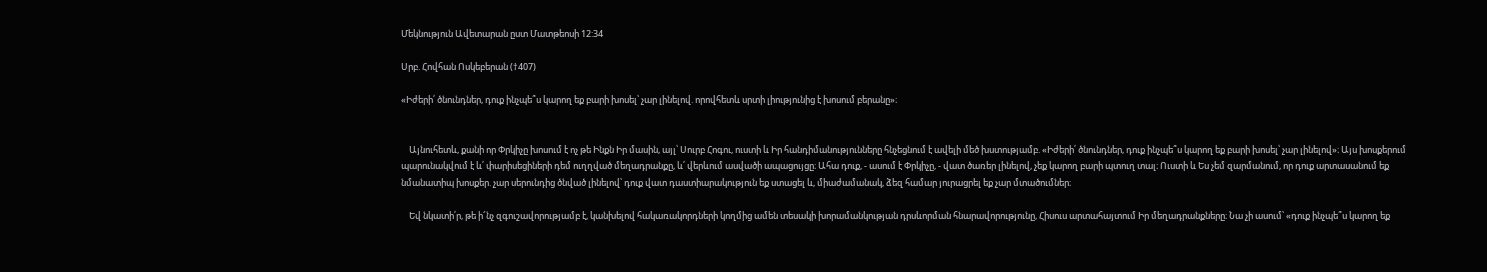Մեկնություն Ավետարան ըստ Մատթեոսի 12:34

Սրբ. Հովհան Ոսկեբերան (†407)

«Իժերի՛ ծնունդներ, դուք ինչպե՞ս կարող եք բարի խոսել՝ չար լինելով. որովհետև սրտի լիությունից է խոսում բերանը»։


    Այնուհետև, քանի որ Փրկիչը խոսում է ոչ թե Ինքն Իր մասին, այլ՝ Սուրբ Հոգու, ուստի և Իր հանդիմանությունները հնչեցնում է ավելի մեծ խստությամբ. «Իժերի՛ ծնունդներ, դուք ինչպե՞ս կարող եք բարի խոսել՝ չար լինելով»։ Այս խոսքերում պարունակվում է և՛ փարիսեցիների դեմ ուղղված մեղադրանքը, և՛ վերևում ասվածի ապացույցը։ Ահա դուք, - ասում է Փրկիչը, - վատ ծառեր լինելով, չեք կարող բարի պտուղ տալ։ Ուստի և Ես չեմ զարմանում, որ դուք արտասանում եք նմանատիպ խոսքեր. չար սերունդից ծնված լինելով՝ դուք վատ դաստիարակություն եք ստացել և, միաժամանակ, ձեզ համար յուրացրել եք չար մտածումներ։

    Եվ նկատի՛ր, թե ի՜նչ զգուշավորությամբ է, կանխելով հակառակորդների կողմից ամեն տեսակի խորամանկության դրսևորման հնարավորությունը, Հիսուս արտահայտում Իր մեղադրանքները։ Նա չի ասում՝ «դուք ինչպե՞ս կարող եք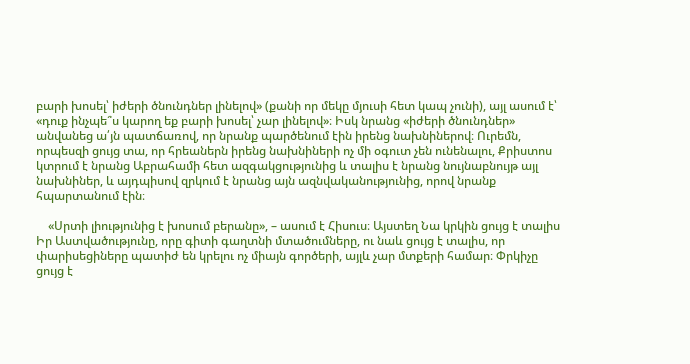բարի խոսել՝ իժերի ծնունդներ լինելով» (քանի որ մեկը մյուսի հետ կապ չունի), այլ ասում է՝ «դուք ինչպե՞ս կարող եք բարի խոսել՝ չար լինելով»։ Իսկ նրանց «իժերի ծնունդներ» անվանեց ա՛յն պատճառով, որ նրանք պարծենում էին իրենց նախնիներով։ Ուրեմն, որպեսզի ցույց տա, որ հրեաներն իրենց նախնիների ոչ մի օգուտ չեն ունենալու, Քրիստոս կտրում է նրանց Աբրահամի հետ ազգակցությունից և տալիս է նրանց նույնաբնույթ այլ նախնիներ, և այդպիսով զրկում է նրանց այն ազնվականությունից, որով նրանք հպարտանում էին։

    «Սրտի լիությունից է խոսում բերանը», – ասում է Հիսուս։ Այստեղ Նա կրկին ցույց է տալիս Իր Աստվածությունը, որը գիտի գաղտնի մտածումները, ու նաև ցույց է տալիս, որ փարիսեցիները պատիժ են կրելու ոչ միայն գործերի, այլև չար մտքերի համար։ Փրկիչը ցույց է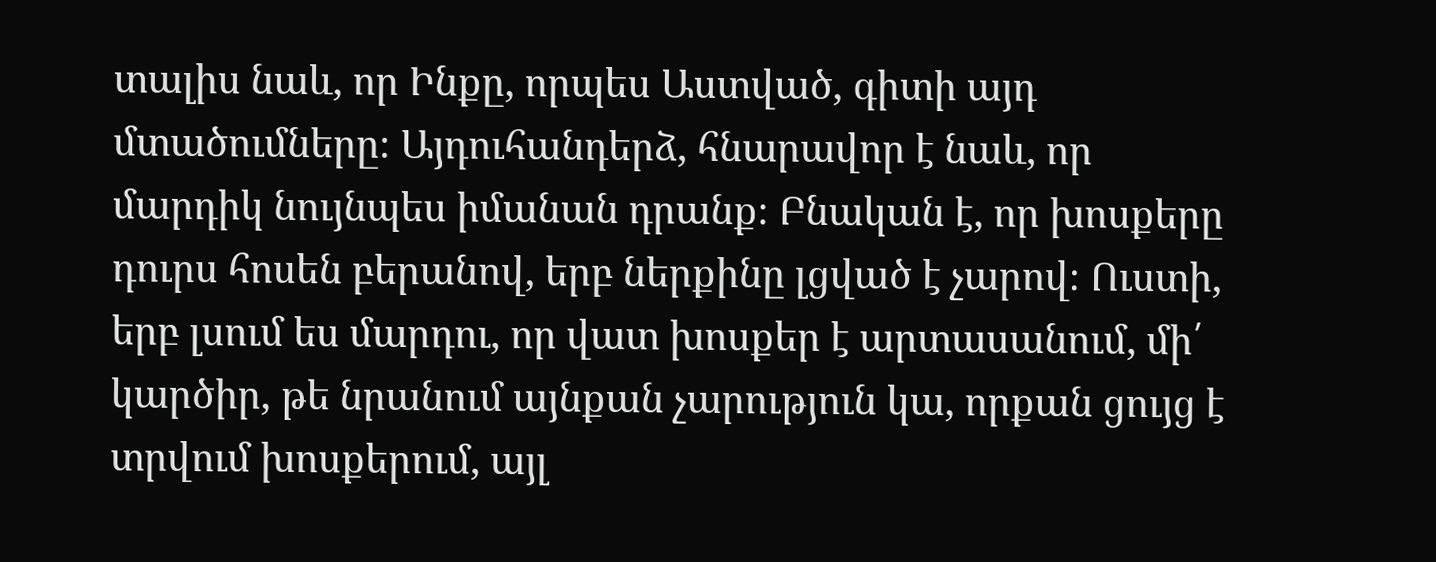տալիս նաև, որ Ինքը, որպես Աստված, գիտի այդ մտածումները։ Այդուհանդերձ, հնարավոր է նաև, որ մարդիկ նույնպես իմանան դրանք։ Բնական է, որ խոսքերը դուրս հոսեն բերանով, երբ ներքինը լցված է չարով։ Ուստի, երբ լսում ես մարդու, որ վատ խոսքեր է արտասանում, մի՛ կարծիր, թե նրանում այնքան չարություն կա, որքան ցույց է տրվում խոսքերում, այլ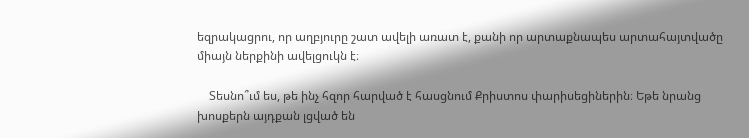եզրակացրու, որ աղբյուրը շատ ավելի առատ է, քանի որ արտաքնապես արտահայտվածը միայն ներքինի ավելցուկն է։

    Տեսնո՞ւմ ես, թե ինչ հզոր հարված է հասցնում Քրիստոս փարիսեցիներին։ Եթե նրանց խոսքերն այդքան լցված են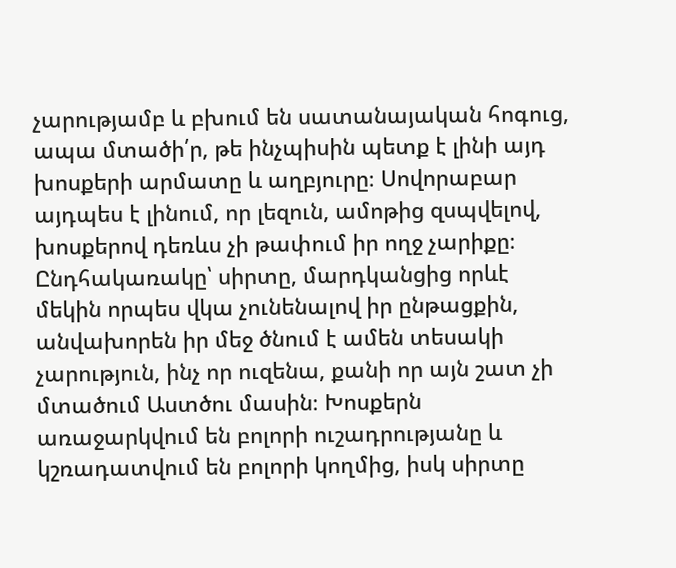չարությամբ և բխում են սատանայական հոգուց, ապա մտածի՛ր, թե ինչպիսին պետք է լինի այդ խոսքերի արմատը և աղբյուրը։ Սովորաբար այդպես է լինում, որ լեզուն, ամոթից զսպվելով, խոսքերով դեռևս չի թափում իր ողջ չարիքը։ Ընդհակառակը՝ սիրտը, մարդկանցից որևէ մեկին որպես վկա չունենալով իր ընթացքին, անվախորեն իր մեջ ծնում է ամեն տեսակի չարություն, ինչ որ ուզենա, քանի որ այն շատ չի մտածում Աստծու մասին։ Խոսքերն առաջարկվում են բոլորի ուշադրությանը և կշռադատվում են բոլորի կողմից, իսկ սիրտը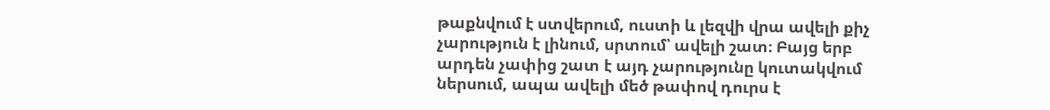թաքնվում է ստվերում, ուստի և լեզվի վրա ավելի քիչ չարություն է լինում, սրտում՝ ավելի շատ։ Բայց երբ արդեն չափից շատ է այդ չարությունը կուտակվում ներսում, ապա ավելի մեծ թափով դուրս է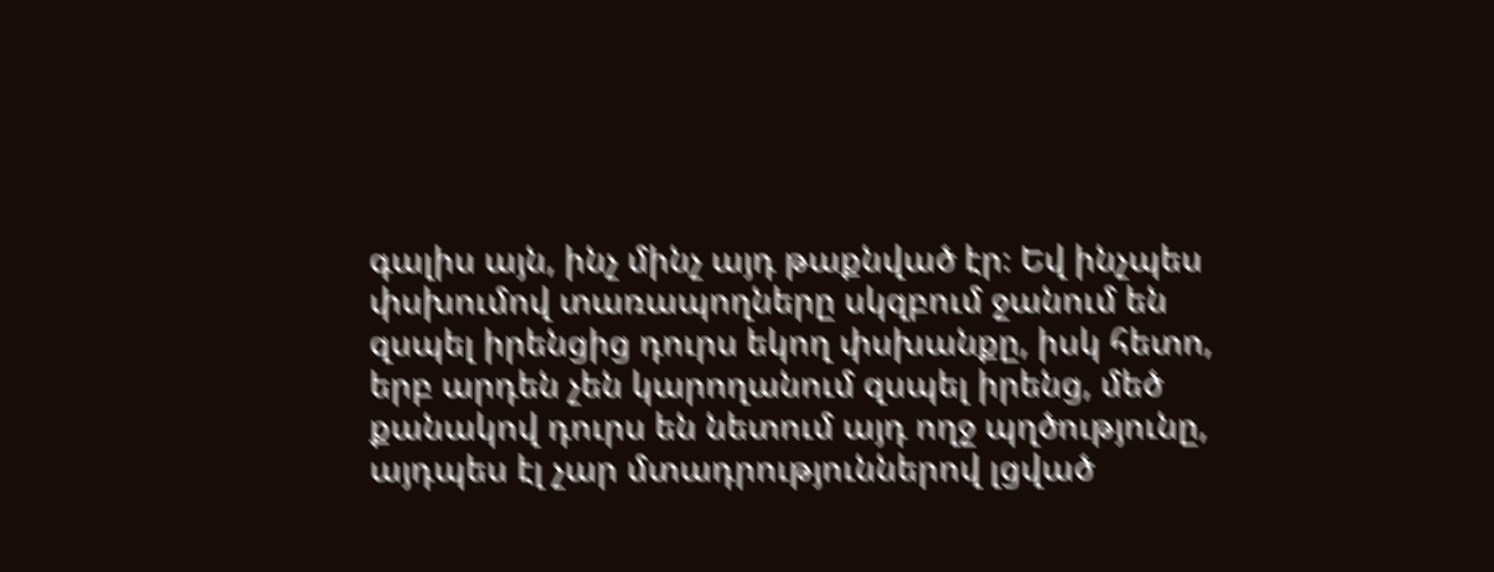գալիս այն, ինչ մինչ այդ թաքնված էր։ Եվ ինչպես փսխումով տառապողները սկզբում ջանում են զսպել իրենցից դուրս եկող փսխանքը, իսկ հետո, երբ արդեն չեն կարողանում զսպել իրենց, մեծ քանակով դուրս են նետում այդ ողջ պղծությունը, այդպես էլ չար մտադրություններով լցված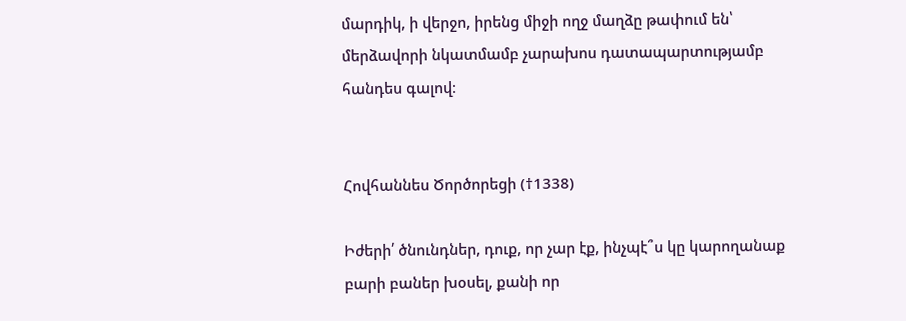մարդիկ, ի վերջո, իրենց միջի ողջ մաղձը թափում են՝ մերձավորի նկատմամբ չարախոս դատապարտությամբ հանդես գալով։


Հովհաննես Ծործորեցի (†1338)

Իժերի՛ ծնունդներ, դուք, որ չար էք, ինչպէ՞ս կը կարողանաք բարի բաներ խօսել, քանի որ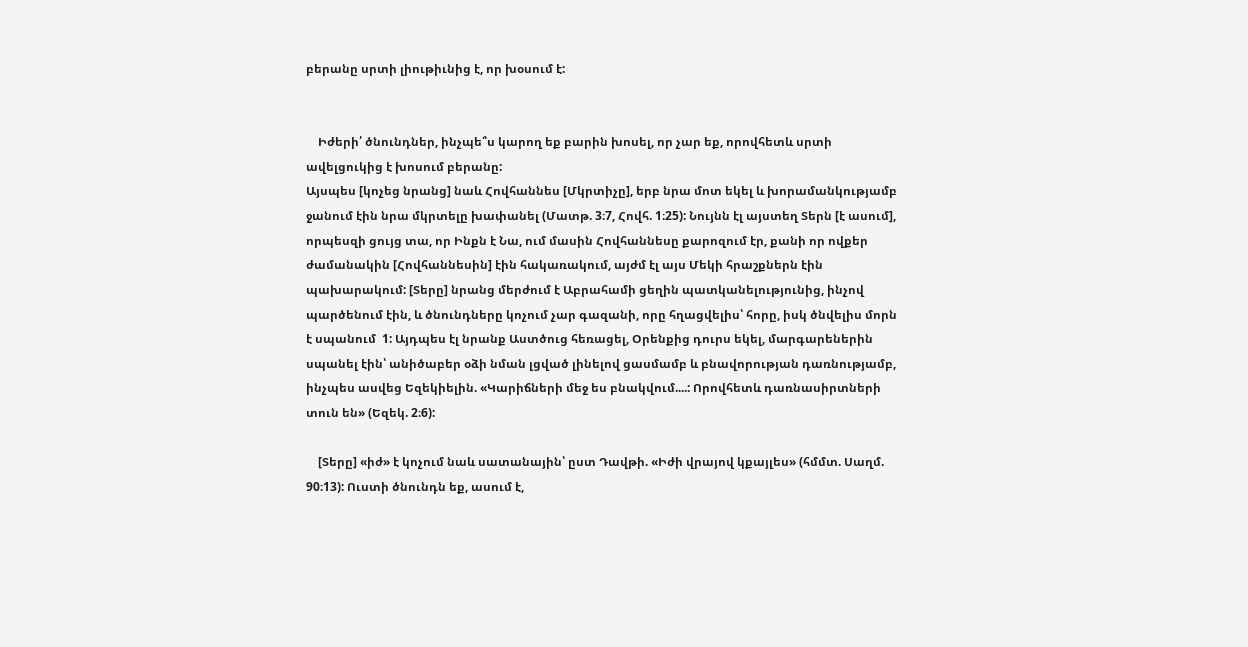բերանը սրտի լիութիւնից է, որ խօսում է:


    Իժերի՛ ծնունդներ, ինչպե՞ս կարող եք բարին խոսել, որ չար եք, որովհետև սրտի ավելցուկից է խոսում բերանը:
Այսպես [կոչեց նրանց] նաև Հովհաննես [Մկրտիչը], երբ նրա մոտ եկել և խորամանկությամբ ջանում էին նրա մկրտելը խափանել (Մատթ. 3։7, Հովհ. 1։25): Նույնն էլ այստեղ Տերն [է ասում], որպեսզի ցույց տա, որ Ինքն է Նա, ում մասին Հովհաննեսը քարոզում էր, քանի որ ովքեր ժամանակին [Հովհաննեսին] էին հակառակում, այժմ էլ այս Մեկի հրաշքներն էին պախարակում: [Տերը] նրանց մերժում է Աբրահամի ցեղին պատկանելությունից, ինչով պարծենում էին, և ծնունդները կոչում չար գազանի, որը հղացվելիս՝ հորը, իսկ ծնվելիս մորն է սպանում  1: Այդպես էլ նրանք Աստծուց հեռացել, Օրենքից դուրս եկել, մարգարեներին սպանել էին՝ անիծաբեր օձի նման լցված լինելով ցասմամբ և բնավորության դառնությամբ, ինչպես ասվեց Եզեկիելին. «Կարիճների մեջ ես բնակվում....: Որովհետև դառնասիրտների տուն են» (Եզեկ. 2։6):

    [Տերը] «իժ» է կոչում նաև սատանային՝ ըստ Դավթի. «Իժի վրայով կքայլես» (հմմտ. Սաղմ. 90։13): Ուստի ծնունդն եք, ասում է,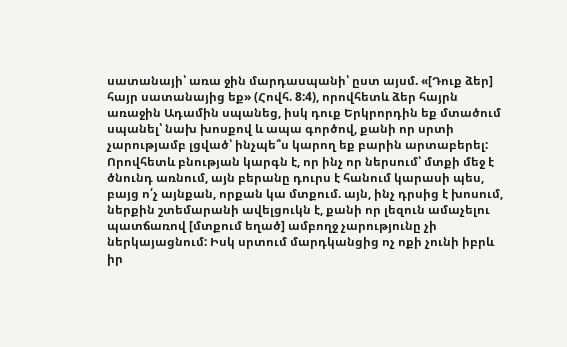սատանայի՝ առա ջին մարդասպանի՝ ըստ այսմ. «[Դուք ձեր] հայր սատանայից եք» (Հովհ. 8:4), որովհետև ձեր հայրն առաջին Ադամին սպանեց, իսկ դուք Երկրորդին եք մտածում սպանել՝ նախ խոսքով և ապա գործով, քանի որ սրտի չարությամբ լցված՝ ինչպե՞ս կարող եք բարին արտաբերել: Որովհետև բնության կարգն է, որ ինչ որ ներսում՝ մտքի մեջ է ծնունդ առնում, այն բերանը դուրս է հանում կարասի պես, բայց ո՛չ այնքան, որքան կա մտքում. այն, ինչ դրսից է խոսում, ներքին շտեմարանի ավելցուկն է, քանի որ լեզուն ամաչելու պատճառով [մտքում եղած] ամբողջ չարությունը չի ներկայացնում: Իսկ սրտում մարդկանցից ոչ ոքի չունի իբրև իր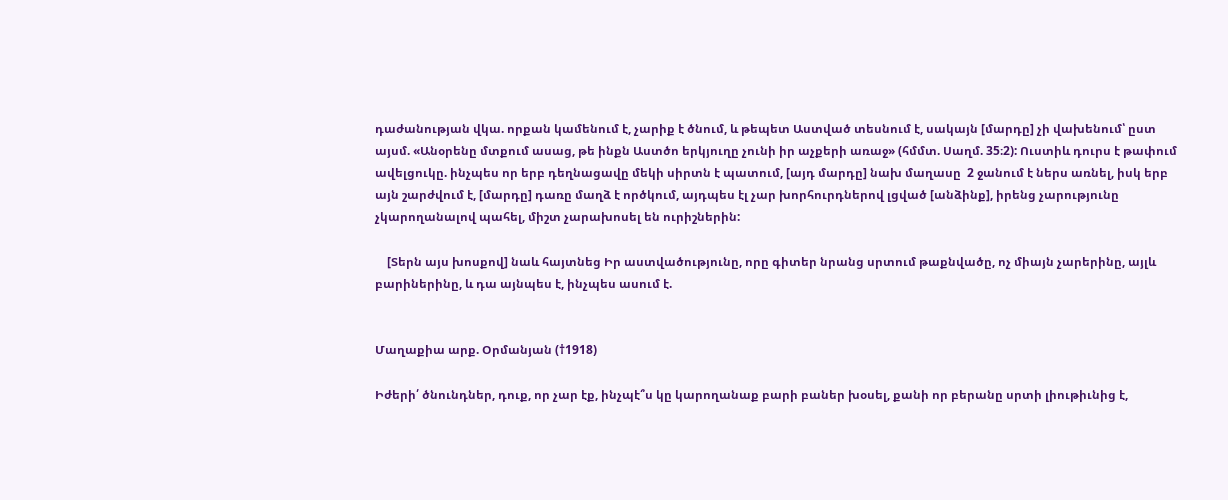դաժանության վկա. որքան կամենում է, չարիք է ծնում, և թեպետ Աստված տեսնում է, սակայն [մարդը] չի վախենում՝ ըստ այսմ. «Անօրենը մտքում ասաց, թե ինքն Աստծո երկյուղը չունի իր աչքերի առաջ» (հմմտ. Սաղմ. 35։2): Ուստիև դուրս է թափում ավելցուկը. ինչպես որ երբ դեղնացավը մեկի սիրտն է պատում, [այդ մարդը] նախ մաղասը  2 ջանում է ներս առնել, իսկ երբ այն շարժվում է, [մարդը] դառը մաղձ է ործկում, այդպես էլ չար խորհուրդներով լցված [անձինք], իրենց չարությունը չկարողանալով պահել, միշտ չարախոսել են ուրիշներին:

    [Տերն այս խոսքով] նաև հայտնեց Իր աստվածությունը, որը գիտեր նրանց սրտում թաքնվածը, ոչ միայն չարերինը, այլև բարիներինը, և դա այնպես է, ինչպես ասում է.


Մաղաքիա արք. Օրմանյան (†1918)

Իժերի՛ ծնունդներ, դուք, որ չար էք, ինչպէ՞ս կը կարողանաք բարի բաներ խօսել, քանի որ բերանը սրտի լիութիւնից է,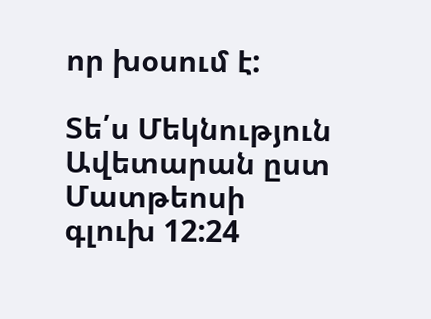որ խօսում է:

Տե՛ս Մեկնություն Ավետարան ըստ Մատթեոսի գլուխ 12:24